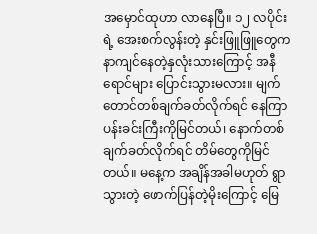အမှောင်ထုဟာ လာနေပြီ။ ၁၂ လပိုင်းရဲ့ အေးစက်လွန်းတဲ့ နှင်းဖြူဖြူတွေက နာကျင်နေတဲ့နှလုံးသားကြောင့် အနီရောင်များ ပြောင်းသွားမလား။ မျက်တောင်တစ်ချက်ခတ်လိုက်ရင် နေကြာပန်းခင်းကြီးကိုမြင်တယ်၊ နောက်တစ်ချက်ခတ်လိုက်ရင် တိမ်တွေကိုမြင်တယ်။ မနေ့က အချိန်အခါမဟုတ် ရွာသွားတဲ့ ဖောက်ပြန်တဲ့မိုးကြောင့် မြေ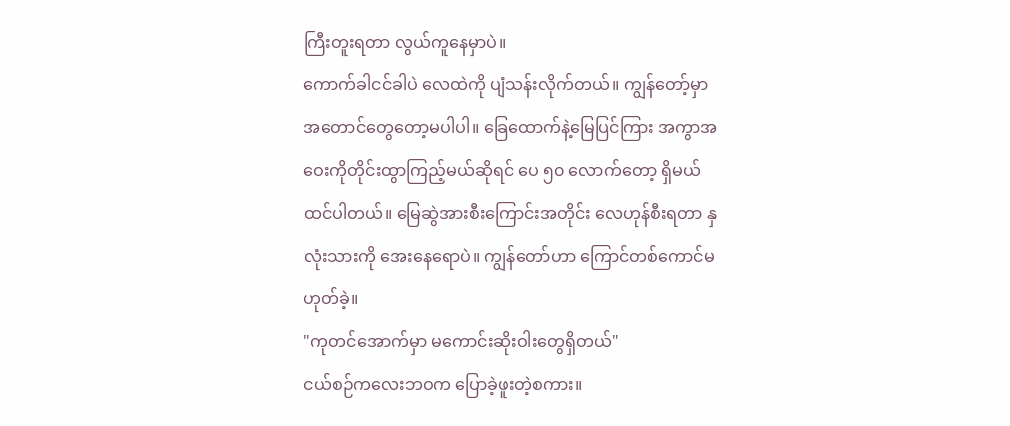ကြီးတူးရတာ လွယ်ကူနေမှာပဲ။
ကောက်ခါငင်ခါပဲ လေထဲကို ပျံသန်းလိုက်တယ်။ ကျွန်တော့်မှာ အတောင်တွေတော့မပါပါ။ ခြေထောက်နဲ့မြေပြင်ကြား အကွာအဝေးကိုတိုင်းထွာကြည့်မယ်ဆိုရင် ပေ ၅၀ လောက်တော့ ရှိမယ်ထင်ပါတယ်။ မြေဆွဲအားစီးကြောင်းအတိုင်း လေဟုန်စီးရတာ နှလုံးသားကို အေးနေရောပဲ။ ကျွန်တော်ဟာ ကြောင်တစ်ကောင်မဟုတ်ခဲ့။
"ကုတင်အောက်မှာ မကောင်းဆိုးဝါးတွေရှိတယ်"
ငယ်စဉ်ကလေးဘဝက ပြောခဲ့ဖူးတဲ့စကား။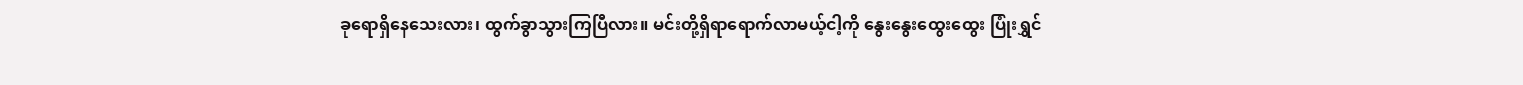ခုရောရှိနေသေးလား၊ ထွက်ခွာသွားကြပြီလား။ မင်းတို့ရှိရာရောက်လာမယ့်ငါ့ကို နွေးနွေးထွေးထွေး ပြုံးရွှင်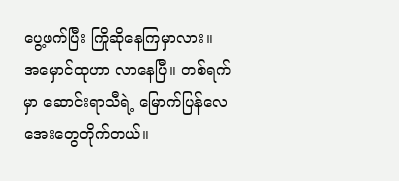ပွေ့ဖက်ပြီး ကြိုဆိုနေကြမှာလား။
အမှောင်ထုဟာ လာနေပြီ။ တစ်ရက်မှာ ဆောင်းရာသီရဲ့ မြောက်ပြန်လေအေးတွေတိုက်တယ်။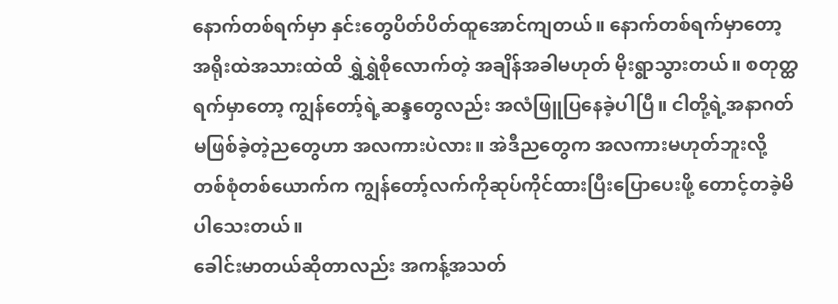နောက်တစ်ရက်မှာ နှင်းတွေပိတ်ပိတ်ထူအောင်ကျတယ်။ နောက်တစ်ရက်မှာတော့ အရိုးထဲအသားထဲထိ ရွှဲရွှဲစိုလောက်တဲ့ အချိန်အခါမဟုတ် မိုးရွာသွားတယ်။ စတုတ္ထရက်မှာတော့ ကျွန်တော့်ရဲ့ဆန္ဒတွေလည်း အလံဖြူပြနေခဲ့ပါပြီ။ ငါတို့ရဲ့အနာဂတ်မဖြစ်ခဲ့တဲ့ညတွေဟာ အလကားပဲလား။ အဲဒီညတွေက အလကားမဟုတ်ဘူးလို့ တစ်စုံတစ်ယောက်က ကျွန်တော့်လက်ကိုဆုပ်ကိုင်ထားပြီးပြောပေးဖို့ တောင့်တခဲ့မိပါသေးတယ်။
ခေါင်းမာတယ်ဆိုတာလည်း အကန့်အသတ်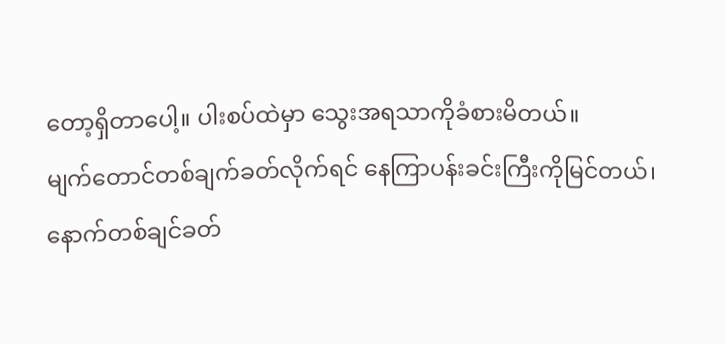တော့ရှိတာပေါ့။ ပါးစပ်ထဲမှာ သွေးအရသာကိုခံစားမိတယ်။
မျက်တောင်တစ်ချက်ခတ်လိုက်ရင် နေကြာပန်းခင်းကြီးကိုမြင်တယ်၊ နောက်တစ်ချင်ခတ်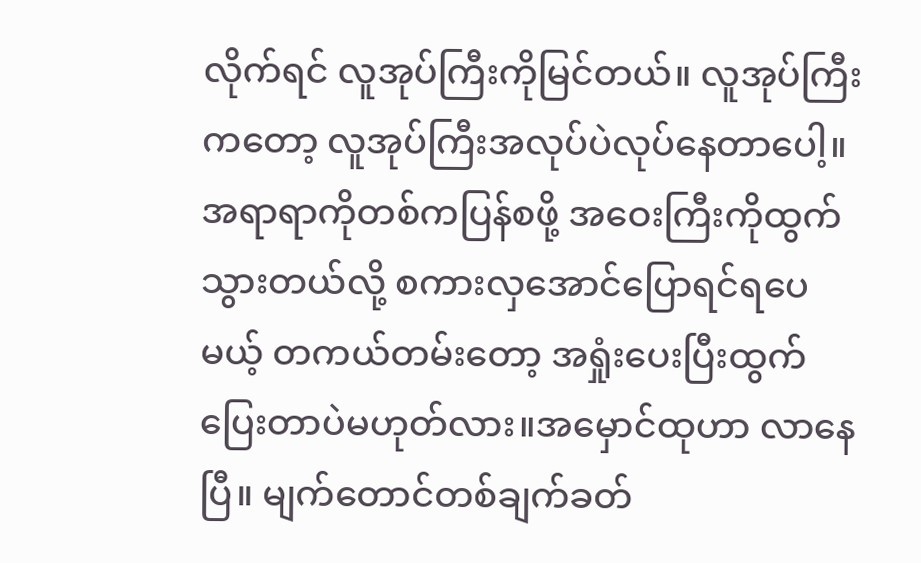လိုက်ရင် လူအုပ်ကြီးကိုမြင်တယ်။ လူအုပ်ကြီးကတော့ လူအုပ်ကြီးအလုပ်ပဲလုပ်နေတာပေါ့။ အရာရာကိုတစ်ကပြန်စဖို့ အဝေးကြီးကိုထွက်သွားတယ်လို့ စကားလှအောင်ပြောရင်ရပေမယ့် တကယ်တမ်းတော့ အရှုံးပေးပြီးထွက်ပြေးတာပဲမဟုတ်လား။အမှောင်ထုဟာ လာနေပြီ။ မျက်တောင်တစ်ချက်ခတ်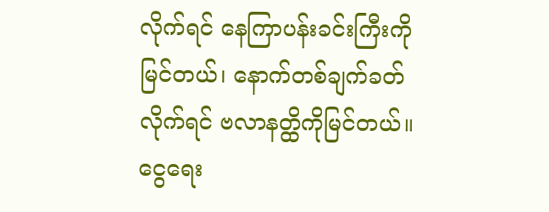လိုက်ရင် နေကြာပန်းခင်းကြီးကိုမြင်တယ်၊ နောက်တစ်ချက်ခတ်လိုက်ရင် ဗလာနတ္ထိကိုမြင်တယ်။ ငွေရေး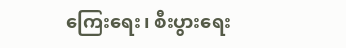ကြေးရေး၊ စီးပွားရေး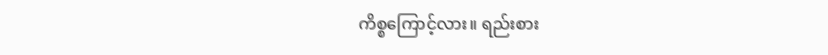ကိစ္စကြောင့်လား။ ရည်းစား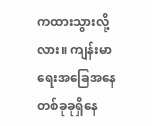ကထားသွားလို့လား။ ကျန်းမာရေးအခြေအနေတစ်ခုခုရှိနေ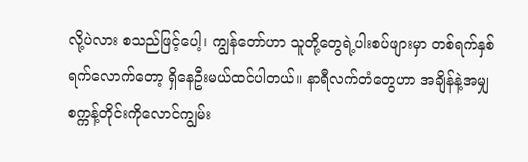လို့ပဲလား စသည်ဖြင့်ပေါ့၊ ကျွန်တော်ဟာ သူတို့တွေရဲ့ပါးစပ်ဖျားမှာ တစ်ရက်နှစ်ရက်လောက်တော့ ရှိနေဦးမယ်ထင်ပါတယ်။ နာရီလက်တံတွေဟာ အချိန်နဲ့အမျှ စက္ကန့်တိုင်းကိုလောင်ကျွမ်း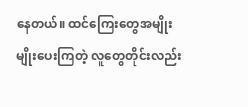နေတယ်။ ထင်ကြေးတွေအမျိုးမျိုးပေးကြတဲ့ လူတွေတိုင်းလည်း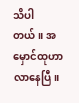သိပါတယ်။ အမှောင်ထုဟာ လာနေပြီ။